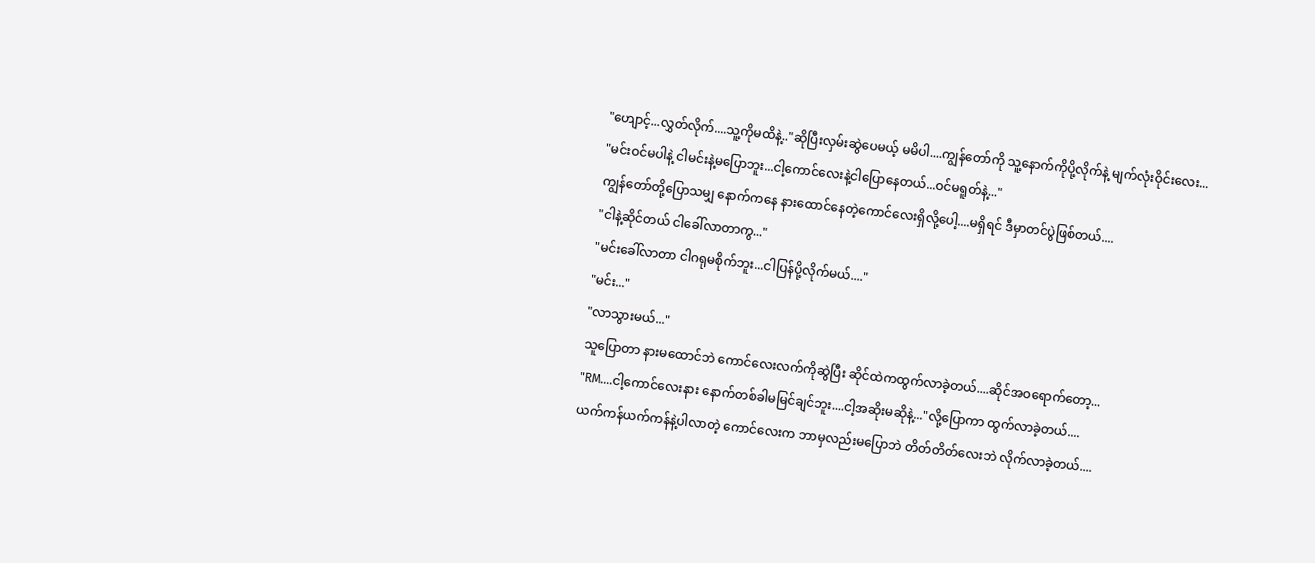"ဟျောင့်...လွှတ်လိုက်....သူ့ကိုမထိနဲ့.."ဆိုပြီးလှမ်းဆွဲပေမယ့် မမိပါ....ကျွန်တော်ကို သူ့နောက်ကိုပို့လိုက်နဲ့ မျက်လုံးဝိုင်းလေး...
"မင်းဝင်မပါနဲ့ ငါမင်းနဲ့မပြောဘူး...ငါ့ကောင်လေးနဲ့ငါပြောနေတယ်...ဝင်မရူတ်နဲ့..."
ကျွန်တော်တို့ပြောသမျှ နောက်ကနေ နားထောင်နေတဲ့ကောင်လေးရှိလို့ပေါ့....မရှိရင် ဒီမှာတင်ပွဲဖြစ်တယ်....
"ငါနဲ့ဆိုင်တယ် ငါခေါ်လာတာကွ..."
"မင်းခေါ်လာတာ ငါဂရုမစိုက်ဘူး...ငါပြန်ပို့လိုက်မယ်...."
"မင်း..."
"လာသွားမယ်..."
သူပြောတာ နားမထောင်ဘဲ ကောင်လေးလက်ကိုဆွဲပြီး ဆိုင်ထဲကထွက်လာခဲ့တယ်....ဆိုင်အဝရောက်တော့...
"RM....ငါ့ကောင်လေးနား နောက်တစ်ခါမမြင်ချင်ဘူး....ငါ့အဆိုးမဆိုနဲ့..."လို့ပြောကာ ထွက်လာခဲ့တယ်....
ယက်ကန်ယက်ကန်နဲ့ပါလာတဲ့ ကောင်လေးက ဘာမှလည်းမပြောဘဲ တိတ်တိတ်လေးဘဲ လိုက်လာခဲ့တယ်....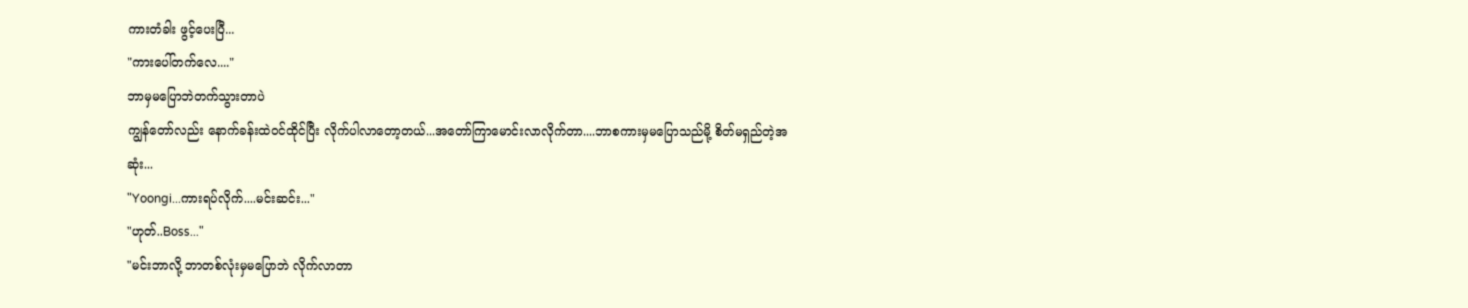ကားတံခါး ဖွင့်ပေးပြီ...
"ကားပေါ်တက်လေ...."
ဘာမှမပြောဘဲတက်သွားတာပဲ
ကျွန်တော်လည်း နောက်ခန်းထဲဝင်ထိုင်ပြီး လိုက်ပါလာတော့တယ်...အတော်ကြာမောင်းလာလိုက်တာ....ဘာစကားမှမပြောသည်မို့ စိတ်မရှည်တဲ့အဆုံး...
"Yoongi...ကားရပ်လိုက်....မင်းဆင်း..."
"ဟုတ်..Boss..."
"မင်းဘာလို့ ဘာတစ်လုံးမှမပြောဘဲ လိုက်လာတာ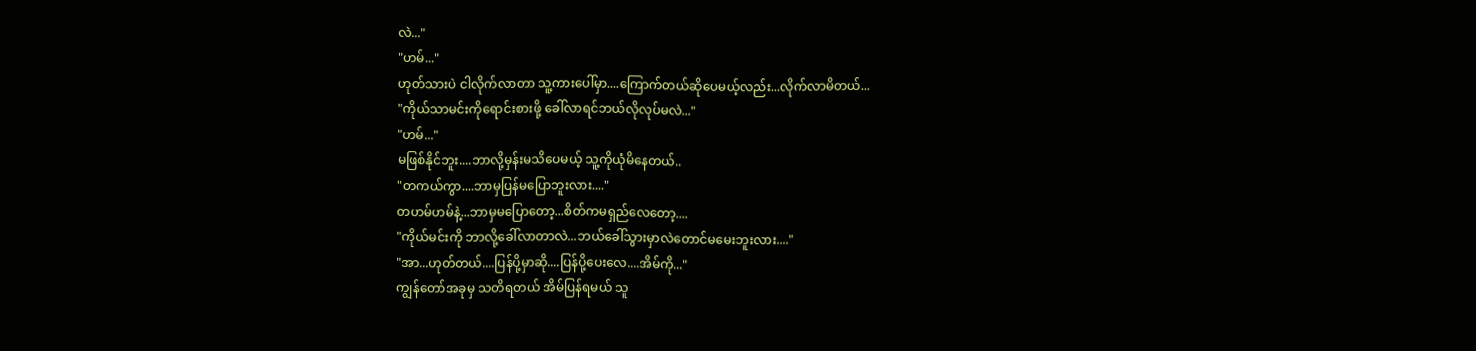လဲ..."
"ဟမ်..."
ဟုတ်သားပဲ ငါလိုက်လာတာ သူ့ကားပေါ်မှာ....ကြောက်တယ်ဆိုပေမယ့်လည်း...လိုက်လာမိတယ်...
"ကိုယ်သာမင်းကိုရောင်းစားဖို့ ခေါ်လာရင်ဘယ်လိုလုပ်မလဲ..."
"ဟမ်..."
မဖြစ်နိုင်ဘူး....ဘာလို့မှန်းမသိပေမယ့် သူ့ကိုယုံမိနေတယ်..
"တကယ်ကွာ....ဘာမှပြန်မပြောဘူးလား...."
တဟမ်ဟမ်နဲ့...ဘာမှမပြောတော့...စိတ်ကမရှည်လေတော့....
"ကိုယ်မင်းကို ဘာလို့ခေါ်လာတာလဲ...ဘယ်ခေါ်သွားမှာလဲတောင်မမေးဘူးလား...."
"အာ...ဟုတ်တယ်....ပြန်ပို့မှာဆို....ပြန်ပို့ပေးလေ....အိမ်ကို..."
ကျွန်တော်အခုမှ သတိရတယ် အိမ်ပြန်ရမယ် သူ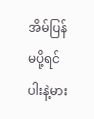အိမ်ပြန်မပို့ရင် ပါးနဲ့မား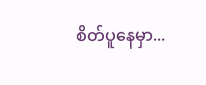စိတ်ပူနေမှာ...